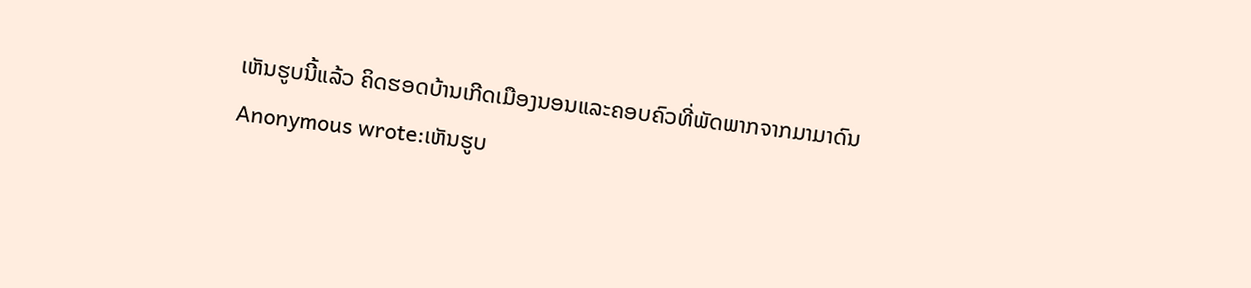ເຫັນຮູບນີ້ແລ້ວ ຄິດຮອດບ້ານເກີດເມືອງນອນແລະຄອບຄົວທີ່ພັດພາກຈາກມາມາດົນ
Anonymous wrote:ເຫັນຮູບ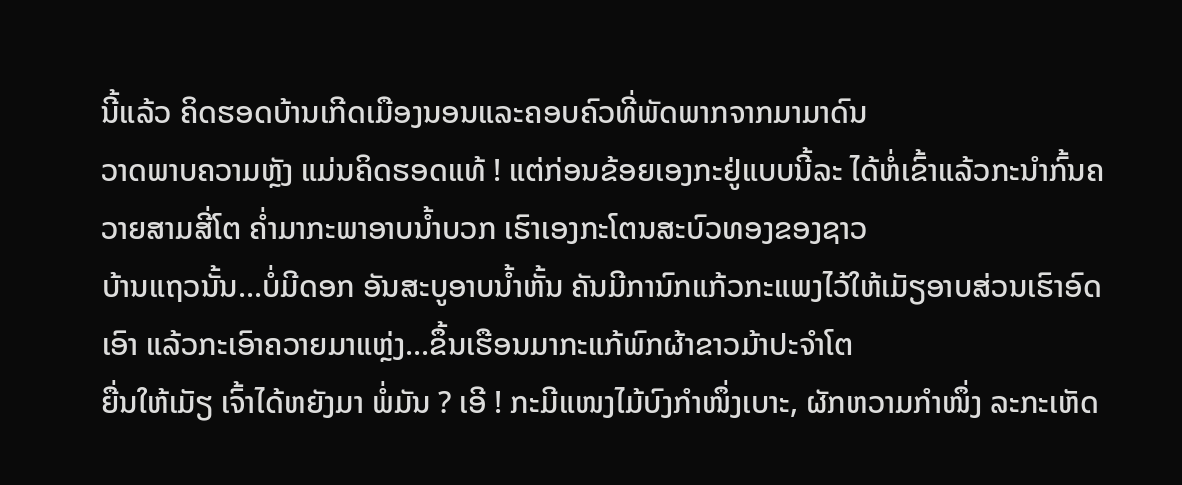ນີ້ແລ້ວ ຄິດຮອດບ້ານເກີດເມືອງນອນແລະຄອບຄົວທີ່ພັດພາກຈາກມາມາດົນ
ວາດພາບຄວາມຫຼັງ ແມ່ນຄິດຮອດແທ້ ! ແຕ່ກ່ອນຂ້ອຍເອງກະຢູ່ແບບນີ້ລະ ໄດ້ຫໍ່ເຂົ້າແລ້ວກະນຳກົ້ນຄວາຍສາມສີ່ໂຕ ຄ່ຳມາກະພາອາບນ້ຳບວກ ເຮົາເອງກະໂຕນສະບົວທອງຂອງຊາວ
ບ້ານແຖວນັ້ນ...ບໍ່ມີດອກ ອັນສະບູອາບນ້ຳຫັ້ນ ຄັນມີການົກແກ້ວກະແພງໄວ້ໃຫ້ເມັຽອາບສ່ວນເຮົາອົດເອົາ ແລ້ວກະເອົາຄວາຍມາແຫຼ່ງ...ຂຶ້ນເຮືອນມາກະແກ້ພົກຜ້າຂາວມ້າປະຈຳໂຕ
ຍື່ນໃຫ້ເມັຽ ເຈົ້າໄດ້ຫຍັງມາ ພໍ່ມັນ ? ເອີ ! ກະມີແໜງໄມ້ບົງກຳໜຶ່ງເບາະ, ຜັກຫວາມກຳໜຶ່ງ ລະກະເຫັດ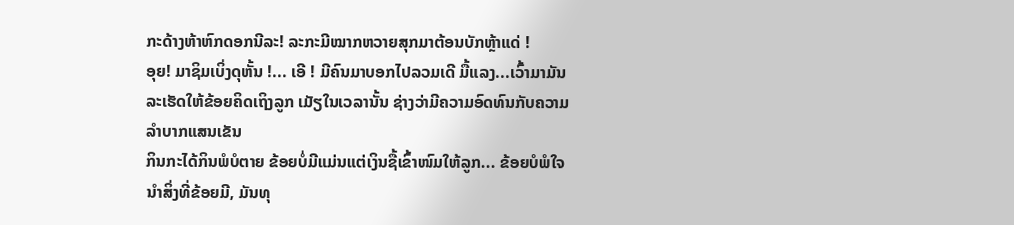ກະດ້າງຫ້າຫົກດອກນີລະ! ລະກະມີໝາກຫວາຍສຸກມາຕ້ອນບັກຫຼ້າແດ່ !
ອຸຍ! ມາຊິມເບິ່ງດຸຫັ້ນ !... ເອີ ! ມີຄົນມາບອກໄປລວມເດີ ມື້ແລງ...ເວົ້າມາມັນລະເຮັດໃຫ້ຂ້ອຍຄິດເຖິງລູກ ເມັຽໃນເວລານັ້ນ ຊ່າງວ່າມີຄວາມອົດທົນກັບຄວາມລຳບາກແສນເຂັນ
ກິນກະໄດ້ກິນພໍບໍຕາຍ ຂ້ອຍບໍ່ມີແມ່ນແຕ່ເງິນຊື້ເຂົ້າໜົມໃຫ້ລູກ... ຂ້ອຍບໍພໍໃຈນຳສິ່ງທີ່ຂ້ອຍມີ, ມັນທຸ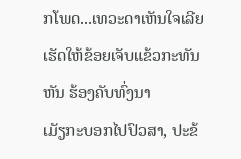ກໂພດ...ເທວະດາເຫັນໃຈເລີຍເຮັດໃຫ້ຂ້ອຍເຈັບແຂ້ວກະທັນຫັນ ຮ້ອງຄັບທົ່ງນາ
ເມັຽກະບອກໄປປົວສາ, ປະຂ້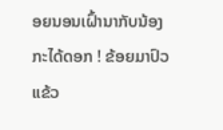ອຍນອນເຝົ້ານາກັບນ້ອງກະໄດ້ດອກ ! ຂ້ອຍມາປົວແຂ້ວ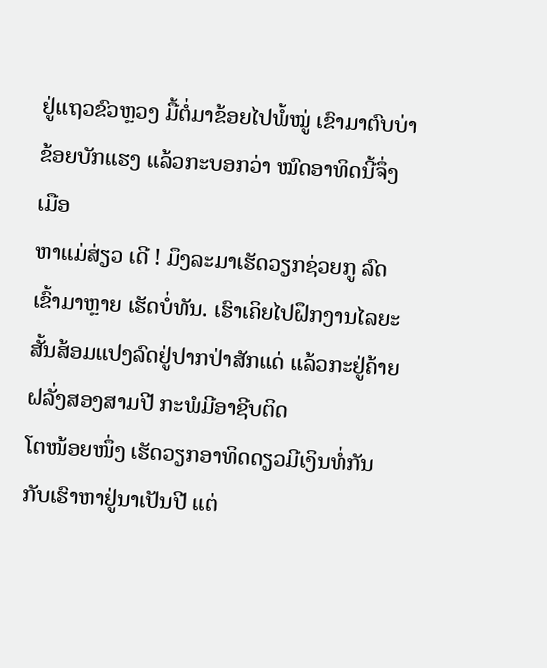ຢູ່ແຖວຂົວຫຼວງ ມື້ຕໍ່ມາຂ້ອຍໄປພໍ້ໝູ່ ເຂົາມາຕົບບ່າຂ້ອຍບັກແຮງ ແລ້ວກະບອກວ່າ ໝົດອາທິດນີ້ຈຶ່ງເມືອ
ຫາແມ່ສ່ຽວ ເດີ ! ມຶງລະມາເຮັດວຽກຊ່ວຍກູ ລົດເຂົ້າມາຫຼາຍ ເຮັດບໍ່ທັນ. ເຮົາເຄິຍໄປຝຶກງານໄລຍະສັ້ນສ້ອມແປງລົດຢູ່ປາກປ່າສັກແດ່ ແລ້ວກະຢູ່ຄ້າຍຝລັ່ງສອງສາມປີ ກະພໍມີອາຊີບຕິດ
ໂຕໜ້ອຍໜຶ່ງ ເຮັດວຽກອາທິດດຽວມີເງິນທໍ່ກັນກັບເຮົາຫາຢູ່ນາເປັນປີ ແຕ່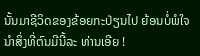ນັ້ນມາຊີວິດຂອງຂ້ອຍກະປ່ຽນໄປ ຍ້ອນບໍ່ພໍໃຈນຳສິ່ງທີ່ຕົນມີນີ້ລະ ທ່ານເອີຍ !